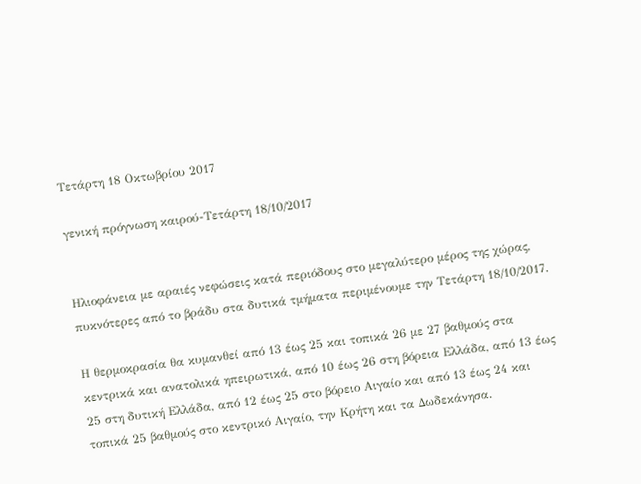Τετάρτη 18 Οκτωβρίου 2017

γενική πρόγνωση καιρού-Τετάρτη 18/10/2017


Ηλιοφάνεια με αραιές νεφώσεις κατά περιόδους στο μεγαλύτερο μέρος της χώρας, πυκνότερες από το βράδυ στα δυτικά τμήματα περιμένουμε την Τετάρτη 18/10/2017.

Η θερμοκρασία θα κυμανθεί από 13 έως 25 και τοπικά 26 με 27 βαθμούς στα κεντρικά και ανατολικά ηπειρωτικά, από 10 έως 26 στη βόρεια Ελλάδα, από 13 έως 25 στη δυτική Ελλάδα, από 12 έως 25 στο βόρειο Αιγαίο και από 13 έως 24 και τοπικά 25 βαθμούς στο κεντρικό Αιγαίο, την Κρήτη και τα Δωδεκάνησα.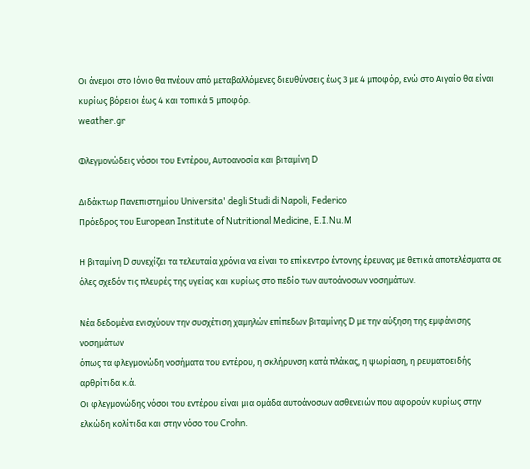Οι άνεμοι στο Ιόνιο θα πνέουν από μεταβαλλόμενες διευθύνσεις έως 3 με 4 μποφόρ, ενώ στο Αιγαίο θα είναι  κυρίως βόρειοι έως 4 και τοπικά 5 μποφόρ.
weather.gr

Φλεγμονώδεις νόσοι του Εντέρου, Αυτοανοσία και βιταμίνη D

Διδάκτωρ Πανεπιστημίου Universita' degli Studi di Napoli, Federico
Πρόεδρος του European Institute of Nutritional Medicine, E.I.Nu.M

Η βιταμίνη D συνεχίζει τα τελευταία χρόνια να είναι το επίκεντρο έντονης έρευνας με θετικά αποτελέσματα σε όλες σχεδόν τις πλευρές της υγείας και κυρίως στο πεδίο των αυτοάνοσων νοσημάτων.

Νέα δεδομένα ενισχύουν την συσχέτιση χαμηλών επίπεδων βιταμίνης D με την αύξηση της εμφάνισης νοσημάτων
όπως τα φλεγμονώδη νοσήματα του εντέρου, η σκλήρυνση κατά πλάκας, η ψωρίαση, η ρευματοειδής αρθρίτιδα κ.ά.
Οι φλεγμονώδης νόσοι του εντέρου είναι μια ομάδα αυτοάνοσων ασθενειών που αφορούν κυρίως στην ελκώδη κολίτιδα και στην νόσο του Crohn.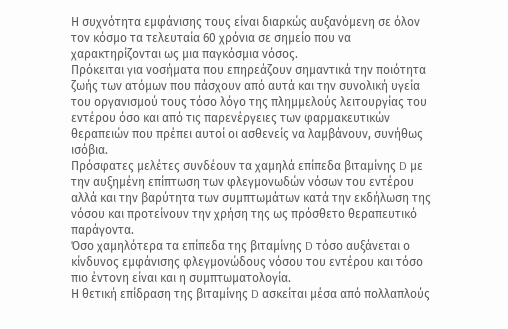Η συχνότητα εμφάνισης τους είναι διαρκώς αυξανόμενη σε όλον τον κόσμο τα τελευταία 60 χρόνια σε σημείο που να χαρακτηρίζονται ως μια παγκόσμια νόσος.
Πρόκειται για νοσήματα που επηρεάζουν σημαντικά την ποιότητα ζωής των ατόμων που πάσχουν από αυτά και την συνολική υγεία του οργανισμού τους τόσο λόγο της πλημμελούς λειτουργίας του εντέρου όσο και από τις παρενέργειες των φαρμακευτικών θεραπειών που πρέπει αυτοί οι ασθενείς να λαμβάνουν, συνήθως ισόβια.
Πρόσφατες μελέτες συνδέουν τα χαμηλά επίπεδα βιταμίνης D με την αυξημένη επίπτωση των φλεγμονωδών νόσων του εντέρου αλλά και την βαρύτητα των συμπτωμάτων κατά την εκδήλωση της νόσου και προτείνουν την χρήση της ως πρόσθετο θεραπευτικό παράγοντα.
Όσο χαμηλότερα τα επίπεδα της βιταμίνης D τόσο αυξάνεται ο κίνδυνος εμφάνισης φλεγμονώδους νόσου του εντέρου και τόσο πιο έντονη είναι και η συμπτωματολογία.
Η θετική επίδραση της βιταμίνης D ασκείται μέσα από πολλαπλούς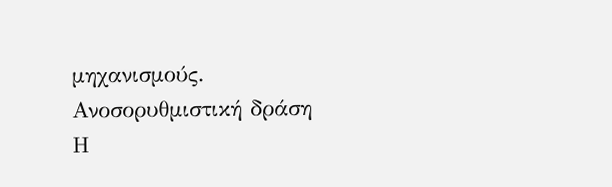μηχανισμούς.
Ανοσορυθμιστική δράση
Η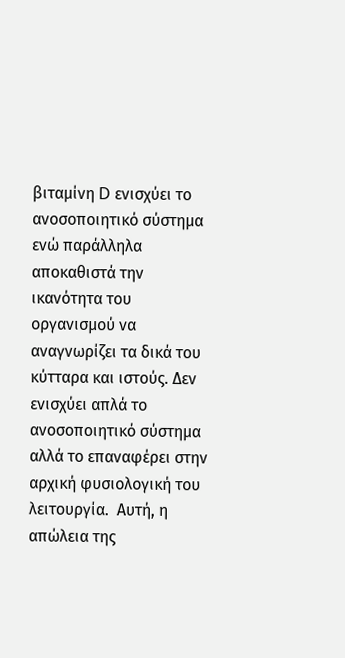βιταμίνη D ενισχύει το ανοσοποιητικό σύστημα ενώ παράλληλα αποκαθιστά την ικανότητα του οργανισμού να αναγνωρίζει τα δικά του κύτταρα και ιστούς. Δεν ενισχύει απλά το ανοσοποιητικό σύστημα αλλά το επαναφέρει στην αρχική φυσιολογική του λειτουργία.  Αυτή, η απώλεια της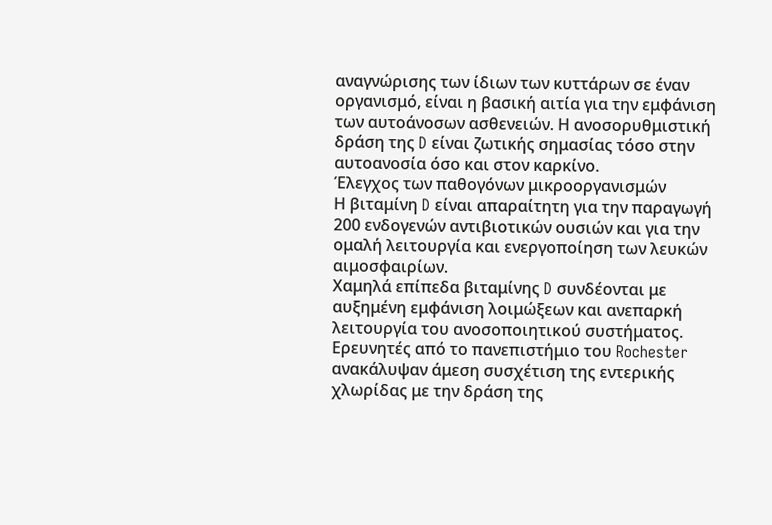αναγνώρισης των ίδιων των κυττάρων σε έναν οργανισμό, είναι η βασική αιτία για την εμφάνιση των αυτοάνοσων ασθενειών. Η ανοσορυθμιστική δράση της D είναι ζωτικής σημασίας τόσο στην αυτοανοσία όσο και στον καρκίνο.
Έλεγχος των παθογόνων μικροοργανισμών
Η βιταμίνη D είναι απαραίτητη για την παραγωγή 200 ενδογενών αντιβιοτικών ουσιών και για την ομαλή λειτουργία και ενεργοποίηση των λευκών αιμοσφαιρίων.
Χαμηλά επίπεδα βιταμίνης D συνδέονται με αυξημένη εμφάνιση λοιμώξεων και ανεπαρκή λειτουργία του ανοσοποιητικού συστήματος.
Ερευνητές από το πανεπιστήμιο του Rochester ανακάλυψαν άμεση συσχέτιση της εντερικής χλωρίδας με την δράση της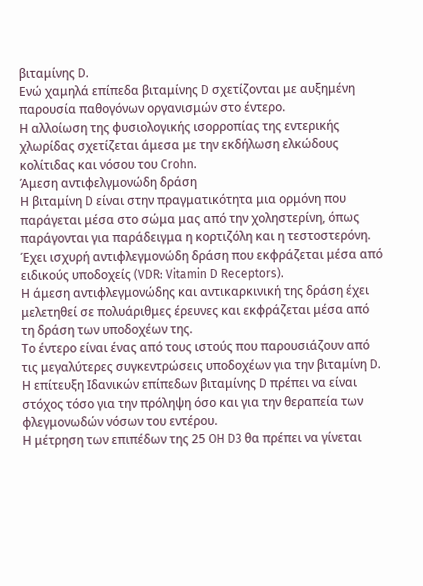βιταμίνης D.
Ενώ χαμηλά επίπεδα βιταμίνης D σχετίζονται με αυξημένη παρουσία παθογόνων οργανισμών στο έντερο.
Η αλλοίωση της φυσιολογικής ισορροπίας της εντερικής χλωρίδας σχετίζεται άμεσα με την εκδήλωση ελκώδους κολίτιδας και νόσου του Crohn.
Άμεση αντιφελγμονώδη δράση
Η βιταμίνη D είναι στην πραγματικότητα μια ορμόνη που παράγεται μέσα στο σώμα μας από την χοληστερίνη, όπως παράγονται για παράδειγμα η κορτιζόλη και η τεστοστερόνη. Έχει ισχυρή αντιφλεγμονώδη δράση που εκφράζεται μέσα από ειδικούς υποδοχείς (VDR: Vitamin D Receptors).
Η άμεση αντιφλεγμονώδης και αντικαρκινική της δράση έχει μελετηθεί σε πολυάριθμες έρευνες και εκφράζεται μέσα από τη δράση των υποδοχέων της.
Το έντερο είναι ένας από τους ιστούς που παρουσιάζουν από τις μεγαλύτερες συγκεντρώσεις υποδοχέων για την βιταμίνη D.
Η επίτευξη Ιδανικών επίπεδων βιταμίνης D πρέπει να είναι στόχος τόσο για την πρόληψη όσο και για την θεραπεία των φλεγμονωδών νόσων του εντέρου.
Η μέτρηση των επιπέδων της 25 OH D3 θα πρέπει να γίνεται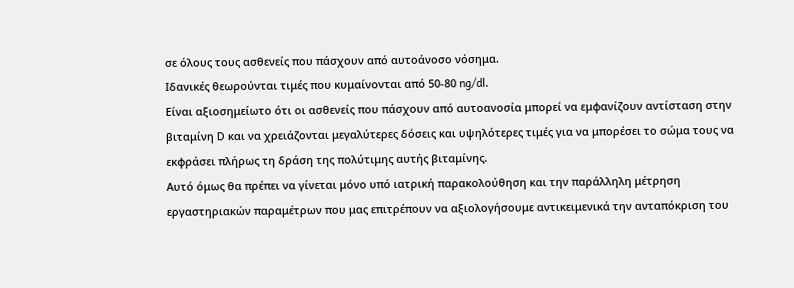σε όλους τους ασθενείς που πάσχουν από αυτοάνοσο νόσημα.
Ιδανικές θεωρούνται τιμές που κυμαίνονται από 50-80 ng/dl.
Είναι αξιοσημείωτο ότι οι ασθενείς που πάσχουν από αυτοανοσία μπορεί να εμφανίζουν αντίσταση στην βιταμίνη D και να χρειάζονται μεγαλύτερες δόσεις και υψηλότερες τιμές για να μπορέσει το σώμα τους να εκφράσει πλήρως τη δράση της πολύτιμης αυτής βιταμίνης.
Αυτό όμως θα πρέπει να γίνεται μόνο υπό ιατρική παρακολούθηση και την παράλληλη μέτρηση εργαστηριακών παραμέτρων που μας επιτρέπουν να αξιολογήσουμε αντικειμενικά την ανταπόκριση του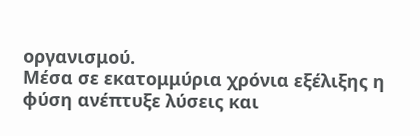οργανισμού.
Μέσα σε εκατομμύρια χρόνια εξέλιξης η φύση ανέπτυξε λύσεις και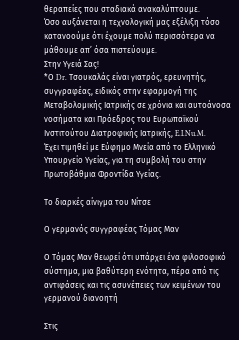θεραπείες που σταδιακά ανακαλύπτουμε.
Όσο αυξάνεται η τεχνολογική μας εξέλιξη τόσο κατανοούμε ότι έχουμε πολύ περισσότερα να μάθουμε απ’ όσα πιστεύουμε.
Στην Υγειά Σας!
*Ο Dr. Τσουκαλάς είναι γιατρός, ερευνητής, συγγραφέας, ειδικός στην εφαρμογή της Μεταβολομικής Ιατρικής σε χρόνια και αυτοάνοσα νοσήματα και Πρόεδρος του Ευρωπαϊκού Ινστιτούτου Διατροφικής Ιατρικής, E.I.Nu.M.
Έχει τιμηθεί με Εύφημο Μνεία από το Ελληνικό Υπουργείο Υγείας, για τη συμβολή του στην Πρωτοβάθμια Φροντίδα Υγείας.

Το διαρκές αίνιγμα του Νίτσε

Ο γερμανός συγγραφέας Τόμας Μαν

Ο Τόμας Μαν θεωρεί ότι υπάρχει ένα φιλοσοφικό σύστημα, μια βαθύτερη ενότητα, πέρα από τις αντιφάσεις και τις ασυνέπειες των κειμένων του γερμανού διανοητή

Στις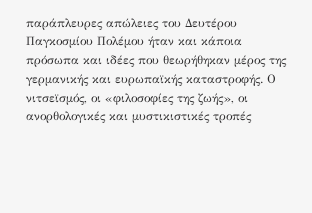παράπλευρες απώλειες του Δευτέρου Παγκοσμίου Πολέμου ήταν και κάποια πρόσωπα και ιδέες που θεωρήθηκαν μέρος της γερμανικής και ευρωπαϊκής καταστροφής. Ο νιτσεϊσμός, οι «φιλοσοφίες της ζωής», οι ανορθολογικές και μυστικιστικές τροπές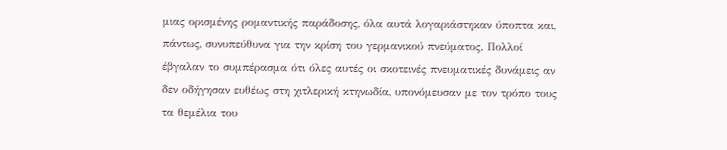μιας ορισμένης ρομαντικής παράδοσης, όλα αυτά λογαριάστηκαν ύποπτα και, πάντως, συνυπεύθυνα για την κρίση του γερμανικού πνεύματος. Πολλοί έβγαλαν το συμπέρασμα ότι όλες αυτές οι σκοτεινές πνευματικές δυνάμεις αν δεν οδήγησαν ευθέως στη χιτλερική κτηνωδία, υπονόμευσαν με τον τρόπο τους τα θεμέλια του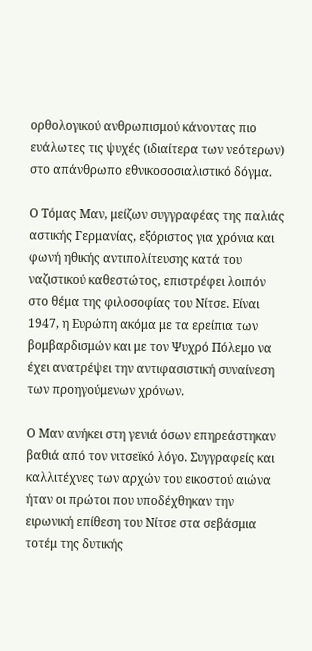ορθολογικού ανθρωπισμού κάνοντας πιο ευάλωτες τις ψυχές (ιδιαίτερα των νεότερων) στο απάνθρωπο εθνικοσοσιαλιστικό δόγμα.

Ο Τόμας Μαν, μείζων συγγραφέας της παλιάς αστικής Γερμανίας, εξόριστος για χρόνια και φωνή ηθικής αντιπολίτευσης κατά του ναζιστικού καθεστώτος, επιστρέφει λοιπόν στο θέμα της φιλοσοφίας του Νίτσε. Είναι 1947, η Ευρώπη ακόμα με τα ερείπια των βομβαρδισμών και με τον Ψυχρό Πόλεμο να έχει ανατρέψει την αντιφασιστική συναίνεση των προηγούμενων χρόνων.

Ο Μαν ανήκει στη γενιά όσων επηρεάστηκαν βαθιά από τον νιτσεϊκό λόγο. Συγγραφείς και καλλιτέχνες των αρχών του εικοστού αιώνα ήταν οι πρώτοι που υποδέχθηκαν την ειρωνική επίθεση του Νίτσε στα σεβάσμια τοτέμ της δυτικής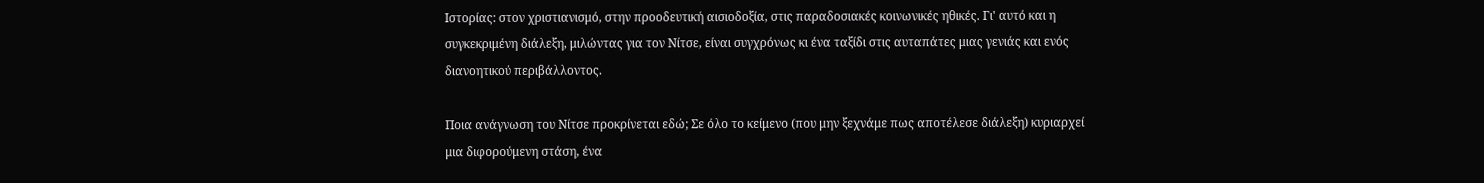Ιστορίας: στον χριστιανισμό, στην προοδευτική αισιοδοξία, στις παραδοσιακές κοινωνικές ηθικές. Γι' αυτό και η συγκεκριμένη διάλεξη, μιλώντας για τον Νίτσε, είναι συγχρόνως κι ένα ταξίδι στις αυταπάτες μιας γενιάς και ενός διανοητικού περιβάλλοντος.

Ποια ανάγνωση του Νίτσε προκρίνεται εδώ; Σε όλο το κείμενο (που μην ξεχνάμε πως αποτέλεσε διάλεξη) κυριαρχεί μια διφορούμενη στάση, ένα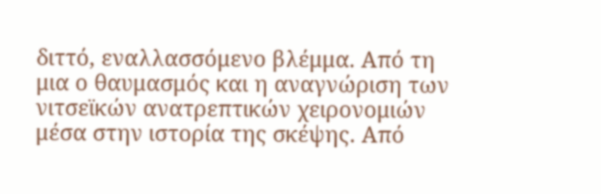διττό, εναλλασσόμενο βλέμμα. Από τη μια ο θαυμασμός και η αναγνώριση των νιτσεϊκών ανατρεπτικών χειρονομιών μέσα στην ιστορία της σκέψης. Από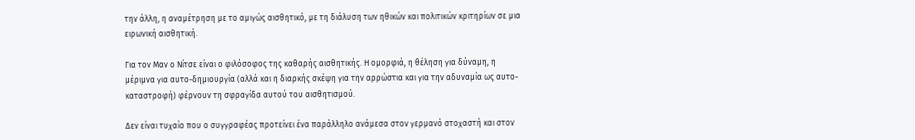την άλλη, η αναμέτρηση με το αμιγώς αισθητικό, με τη διάλυση των ηθικών και πολιτικών κριτηρίων σε μια ειρωνική αισθητική.

Για τον Μαν ο Νίτσε είναι ο φιλόσοφος της καθαρής αισθητικής. Η ομορφιά, η θέληση για δύναμη, η μέριμνα για αυτο-δημιουργία (αλλά και η διαρκής σκέψη για την αρρώστια και για την αδυναμία ως αυτο-καταστροφή) φέρνουν τη σφραγίδα αυτού του αισθητισμού.

Δεν είναι τυχαίο που ο συγγραφέας προτείνει ένα παράλληλο ανάμεσα στον γερμανό στοχαστή και στον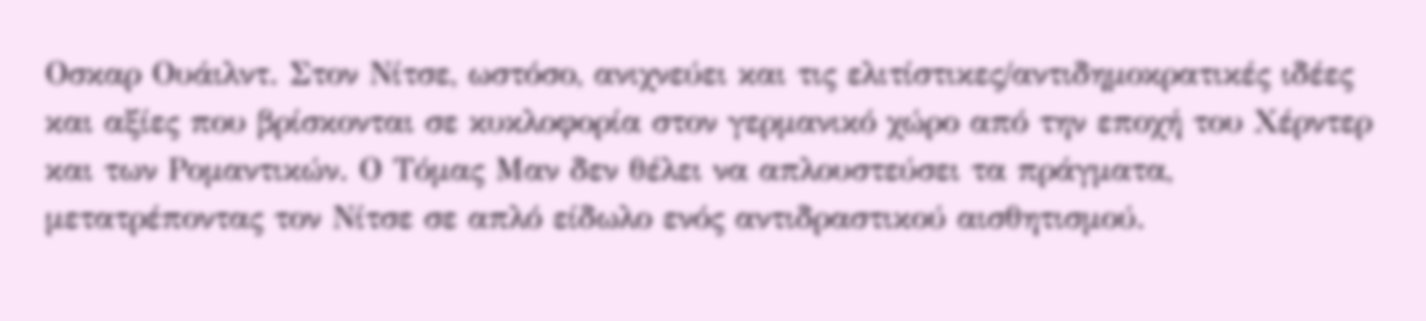Οσκαρ Ουάιλντ. Στον Νίτσε, ωστόσο, ανιχνεύει και τις ελιτίστικες/αντιδημοκρατικές ιδέες και αξίες που βρίσκονται σε κυκλοφορία στον γερμανικό χώρο από την εποχή του Χέρντερ και των Ρομαντικών. Ο Τόμας Μαν δεν θέλει να απλουστεύσει τα πράγματα, μετατρέποντας τον Νίτσε σε απλό είδωλο ενός αντιδραστικού αισθητισμού.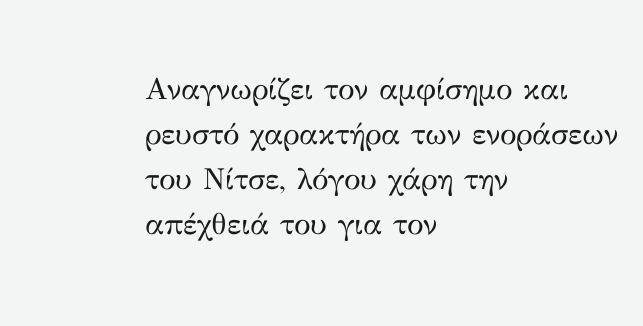Αναγνωρίζει τον αμφίσημο και ρευστό χαρακτήρα των ενοράσεων του Νίτσε, λόγου χάρη την απέχθειά του για τον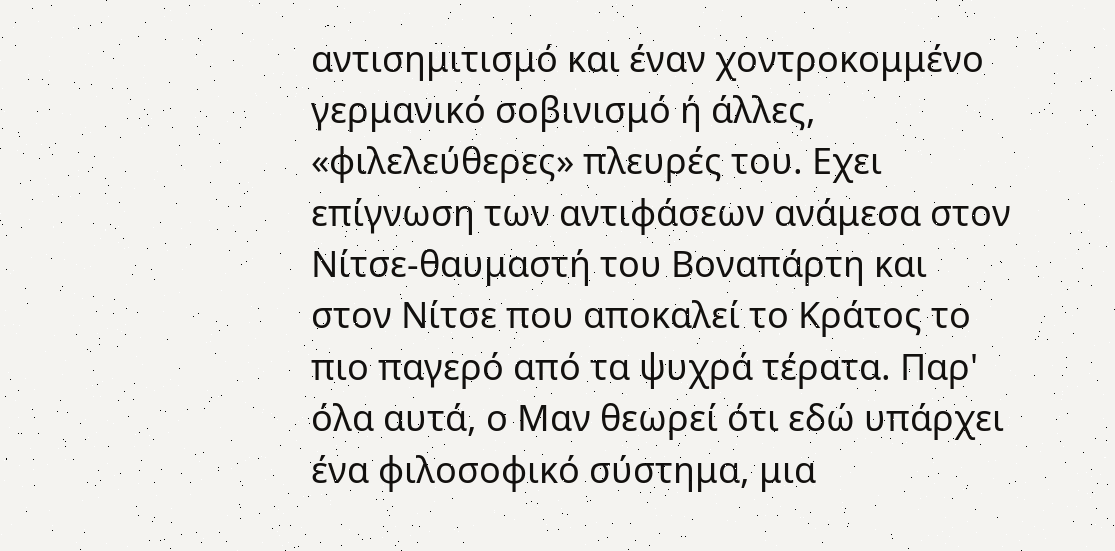αντισημιτισμό και έναν χοντροκομμένο γερμανικό σoβινισμό ή άλλες, «φιλελεύθερες» πλευρές του. Εχει επίγνωση των αντιφάσεων ανάμεσα στον Νίτσε-θαυμαστή του Βοναπάρτη και στον Νίτσε που αποκαλεί το Κράτος το πιο παγερό από τα ψυχρά τέρατα. Παρ' όλα αυτά, ο Μαν θεωρεί ότι εδώ υπάρχει ένα φιλοσοφικό σύστημα, μια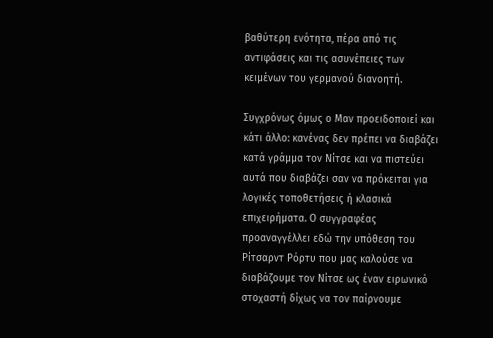βαθύτερη ενότητα, πέρα από τις αντιφάσεις και τις ασυνέπειες των κειμένων του γερμανού διανοητή.

Συγχρόνως όμως ο Μαν προειδοποιεί και κάτι άλλο: κανένας δεν πρέπει να διαβάζει κατά γράμμα τον Νίτσε και να πιστεύει αυτά που διαβάζει σαν να πρόκειται για λογικές τοποθετήσεις ή κλασικά επιχειρήματα. Ο συγγραφέας προαναγγέλλει εδώ την υπόθεση του Ρίτσαρντ Ρόρτυ που μας καλούσε να διαβάζουμε τον Νίτσε ως έναν ειρωνικό στοχαστή δίχως να τον παίρνουμε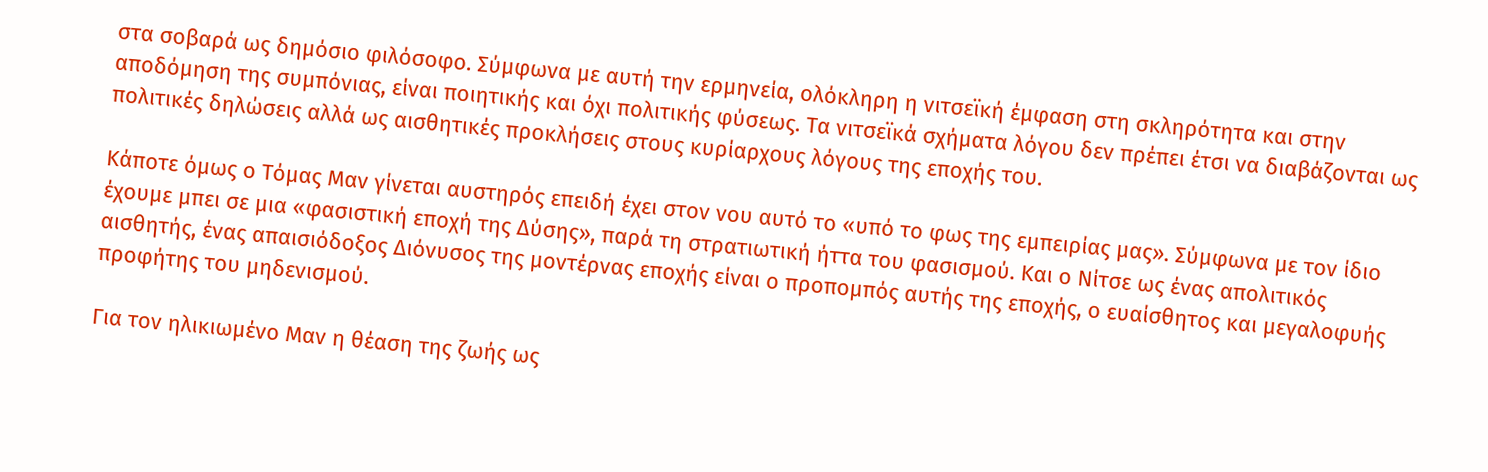στα σοβαρά ως δημόσιο φιλόσοφο. Σύμφωνα με αυτή την ερμηνεία, ολόκληρη η νιτσεϊκή έμφαση στη σκληρότητα και στην αποδόμηση της συμπόνιας, είναι ποιητικής και όχι πολιτικής φύσεως. Τα νιτσεϊκά σχήματα λόγου δεν πρέπει έτσι να διαβάζονται ως πολιτικές δηλώσεις αλλά ως αισθητικές προκλήσεις στους κυρίαρχους λόγους της εποχής του.

Κάποτε όμως ο Τόμας Μαν γίνεται αυστηρός επειδή έχει στον νου αυτό το «υπό το φως της εμπειρίας μας». Σύμφωνα με τον ίδιο έχουμε μπει σε μια «φασιστική εποχή της Δύσης», παρά τη στρατιωτική ήττα του φασισμού. Και ο Νίτσε ως ένας απολιτικός αισθητής, ένας απαισιόδοξος Διόνυσος της μοντέρνας εποχής είναι ο προπομπός αυτής της εποχής, ο ευαίσθητος και μεγαλοφυής προφήτης του μηδενισμού.

Για τον ηλικιωμένο Μαν η θέαση της ζωής ως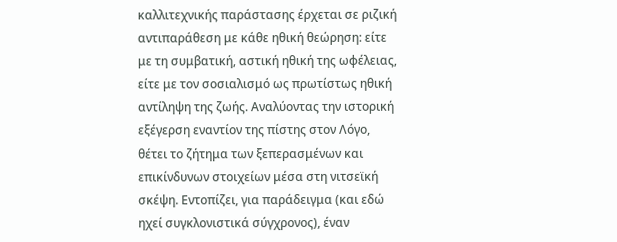καλλιτεχνικής παράστασης έρχεται σε ριζική αντιπαράθεση με κάθε ηθική θεώρηση: είτε με τη συμβατική, αστική ηθική της ωφέλειας, είτε με τον σοσιαλισμό ως πρωτίστως ηθική αντίληψη της ζωής. Αναλύοντας την ιστορική εξέγερση εναντίον της πίστης στον Λόγο, θέτει το ζήτημα των ξεπερασμένων και επικίνδυνων στοιχείων μέσα στη νιτσεϊκή σκέψη. Εντοπίζει, για παράδειγμα (και εδώ ηχεί συγκλονιστικά σύγχρονος), έναν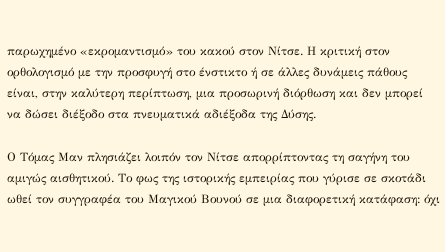παρωχημένο «εκρομαντισμό» του κακού στον Νίτσε. Η κριτική στον ορθολογισμό με την προσφυγή στο ένστικτο ή σε άλλες δυνάμεις πάθους είναι, στην καλύτερη περίπτωση, μια προσωρινή διόρθωση και δεν μπορεί να δώσει διέξοδο στα πνευματικά αδιέξοδα της Δύσης.

Ο Τόμας Μαν πλησιάζει λοιπόν τον Νίτσε απορρίπτοντας τη σαγήνη του αμιγώς αισθητικού. Το φως της ιστορικής εμπειρίας που γύρισε σε σκοτάδι ωθεί τον συγγραφέα του Μαγικού Βουνού σε μια διαφορετική κατάφαση: όχι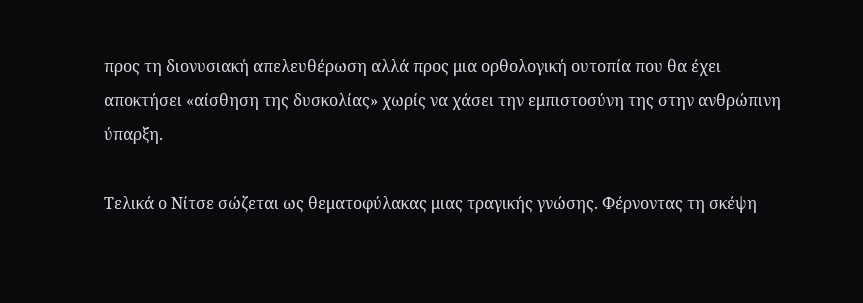προς τη διονυσιακή απελευθέρωση αλλά προς μια ορθολογική ουτοπία που θα έχει αποκτήσει «αίσθηση της δυσκολίας» χωρίς να χάσει την εμπιστοσύνη της στην ανθρώπινη ύπαρξη.

Τελικά ο Νίτσε σώζεται ως θεματοφύλακας μιας τραγικής γνώσης. Φέρνοντας τη σκέψη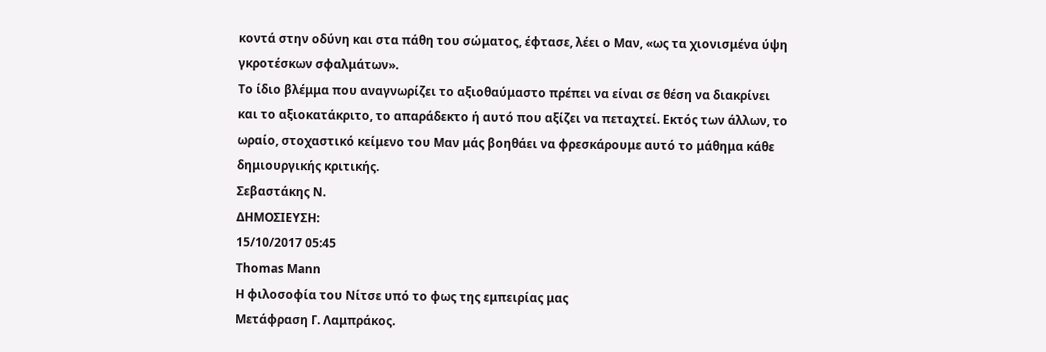κοντά στην οδύνη και στα πάθη του σώματος, έφτασε, λέει ο Μαν, «ως τα χιονισμένα ύψη γκροτέσκων σφαλμάτων».
Το ίδιο βλέμμα που αναγνωρίζει το αξιοθαύμαστο πρέπει να είναι σε θέση να διακρίνει και το αξιοκατάκριτο, το απαράδεκτο ή αυτό που αξίζει να πεταχτεί. Εκτός των άλλων, το ωραίο, στοχαστικό κείμενο του Μαν μάς βοηθάει να φρεσκάρουμε αυτό το μάθημα κάθε δημιουργικής κριτικής.
Σεβαστάκης Ν.
ΔΗΜΟΣΙΕΥΣΗ:
15/10/2017 05:45
Τhomas Μann
Η φιλοσοφία του Νίτσε υπό το φως της εμπειρίας μας
Μετάφραση Γ. Λαμπράκος.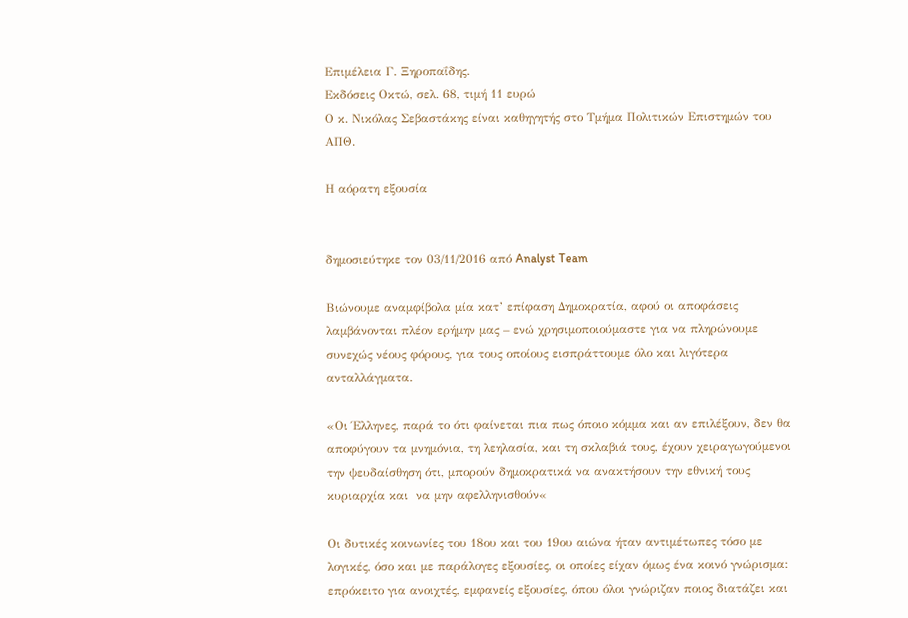Επιμέλεια Γ. Ξηροπαΐδης.
Εκδόσεις Οκτώ, σελ. 68, τιμή 11 ευρώ
Ο κ. Νικόλας Σεβαστάκης είναι καθηγητής στο Τμήμα Πολιτικών Επιστημών του ΑΠΘ.

Η αόρατη εξουσία


δημοσιεύτηκε τον 03/11/2016 από Analyst Team

Βιώνουμε αναμφίβολα μία κατ’ επίφαση Δημοκρατία, αφού οι αποφάσεις λαμβάνονται πλέον ερήμην μας – ενώ χρησιμοποιούμαστε για να πληρώνουμε συνεχώς νέους φόρους, για τους οποίους εισπράττουμε όλο και λιγότερα ανταλλάγματα.

«Οι Έλληνες, παρά το ότι φαίνεται πια πως όποιο κόμμα και αν επιλέξουν, δεν θα αποφύγουν τα μνημόνια, τη λεηλασία, και τη σκλαβιά τους, έχουν χειραγωγούμενοι την ψευδαίσθηση ότι, μπορούν δημοκρατικά να ανακτήσουν την εθνική τους κυριαρχία και  να μην αφελληνισθούν«

Οι δυτικές κοινωνίες του 18ου και του 19ου αιώνα ήταν αντιμέτωπες τόσο με λογικές, όσο και με παράλογες εξουσίες, οι οποίες είχαν όμως ένα κοινό γνώρισμα: επρόκειτο για ανοιχτές, εμφανείς εξουσίες, όπου όλοι γνώριζαν ποιος διατάζει και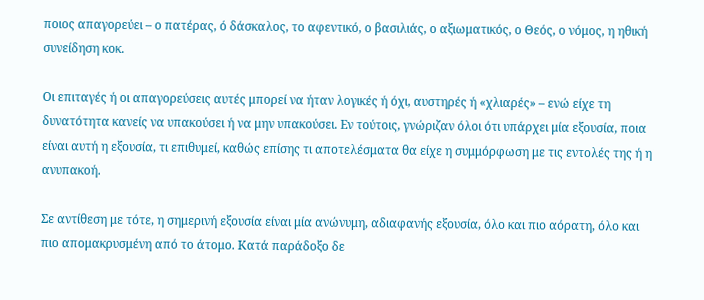ποιος απαγορεύει – ο πατέρας, ό δάσκαλος, το αφεντικό, ο βασιλιάς, ο αξιωματικός, ο Θεός, ο νόμος, η ηθική συνείδηση κοκ.

Οι επιταγές ή οι απαγορεύσεις αυτές μπορεί να ήταν λογικές ή όχι, αυστηρές ή «χλιαρές» – ενώ είχε τη δυνατότητα κανείς να υπακούσει ή να μην υπακούσει. Εν τούτοις, γνώριζαν όλοι ότι υπάρχει μία εξουσία, ποια είναι αυτή η εξουσία, τι επιθυμεί, καθώς επίσης τι αποτελέσματα θα είχε η συμμόρφωση με τις εντολές της ή η ανυπακοή.

Σε αντίθεση με τότε, η σημερινή εξουσία είναι μία ανώνυμη, αδιαφανής εξουσία, όλο και πιο αόρατη, όλο και πιο απομακρυσμένη από το άτομο. Κατά παράδοξο δε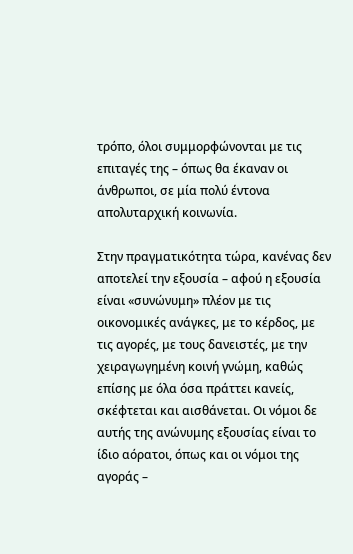τρόπο, όλοι συμμορφώνονται με τις επιταγές της – όπως θα έκαναν οι άνθρωποι, σε μία πολύ έντονα απολυταρχική κοινωνία.

Στην πραγματικότητα τώρα, κανένας δεν αποτελεί την εξουσία – αφού η εξουσία είναι «συνώνυμη» πλέον με τις οικονομικές ανάγκες, με το κέρδος, με τις αγορές, με τους δανειστές, με την χειραγωγημένη κοινή γνώμη, καθώς επίσης με όλα όσα πράττει κανείς, σκέφτεται και αισθάνεται. Οι νόμοι δε αυτής της ανώνυμης εξουσίας είναι το ίδιο αόρατοι, όπως και οι νόμοι της αγοράς –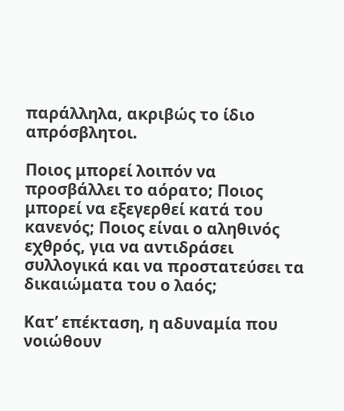παράλληλα, ακριβώς το ίδιο απρόσβλητοι.

Ποιος μπορεί λοιπόν να προσβάλλει το αόρατο; Ποιος μπορεί να εξεγερθεί κατά του κανενός; Ποιος είναι ο αληθινός εχθρός, για να αντιδράσει συλλογικά και να προστατεύσει τα δικαιώματα του ο λαός;

Κατ’ επέκταση, η αδυναμία που νοιώθουν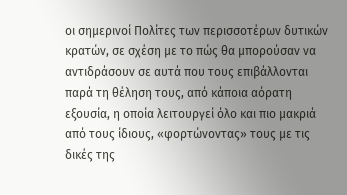οι σημερινοί Πολίτες των περισσοτέρων δυτικών κρατών, σε σχέση με το πώς θα μπορούσαν να αντιδράσουν σε αυτά που τους επιβάλλονται παρά τη θέληση τους, από κάποια αόρατη εξουσία, η οποία λειτουργεί όλο και πιο μακριά από τους ίδιους, «φορτώνοντας» τους με τις δικές της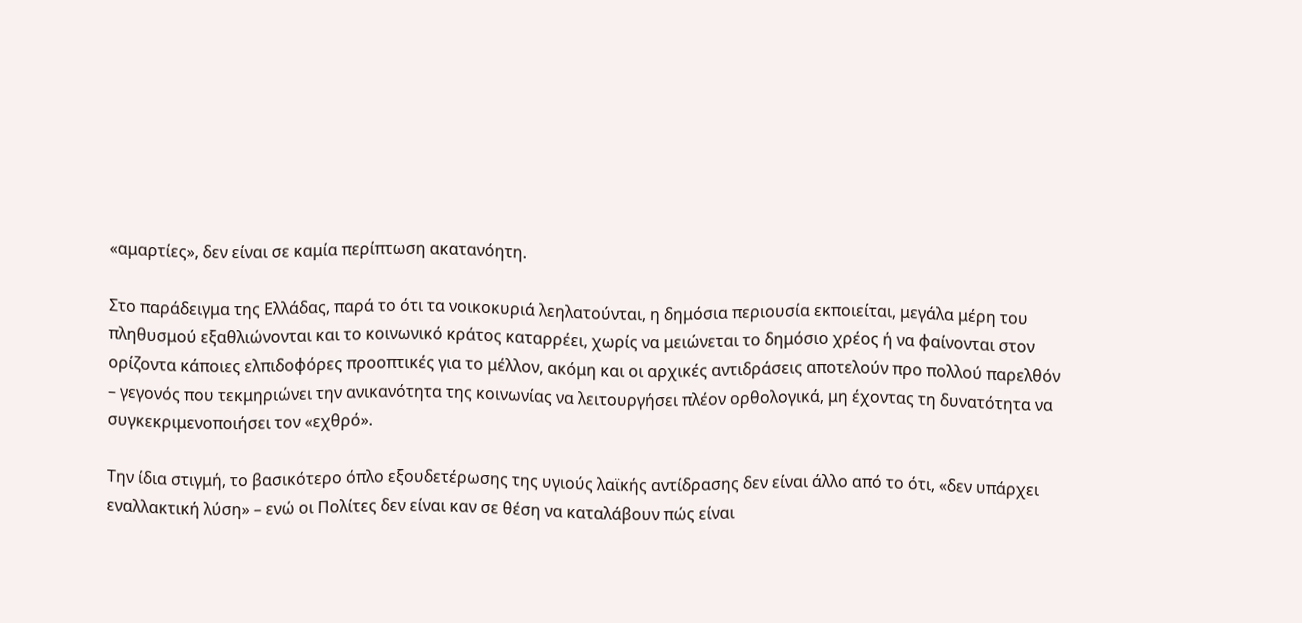«αμαρτίες», δεν είναι σε καμία περίπτωση ακατανόητη.

Στο παράδειγμα της Ελλάδας, παρά το ότι τα νοικοκυριά λεηλατούνται, η δημόσια περιουσία εκποιείται, μεγάλα μέρη του πληθυσμού εξαθλιώνονται και το κοινωνικό κράτος καταρρέει, χωρίς να μειώνεται το δημόσιο χρέος ή να φαίνονται στον ορίζοντα κάποιες ελπιδοφόρες προοπτικές για το μέλλον, ακόμη και οι αρχικές αντιδράσεις αποτελούν προ πολλού παρελθόν – γεγονός που τεκμηριώνει την ανικανότητα της κοινωνίας να λειτουργήσει πλέον ορθολογικά, μη έχοντας τη δυνατότητα να συγκεκριμενοποιήσει τον «εχθρό».

Την ίδια στιγμή, το βασικότερο όπλο εξουδετέρωσης της υγιούς λαϊκής αντίδρασης δεν είναι άλλο από το ότι, «δεν υπάρχει εναλλακτική λύση» – ενώ οι Πολίτες δεν είναι καν σε θέση να καταλάβουν πώς είναι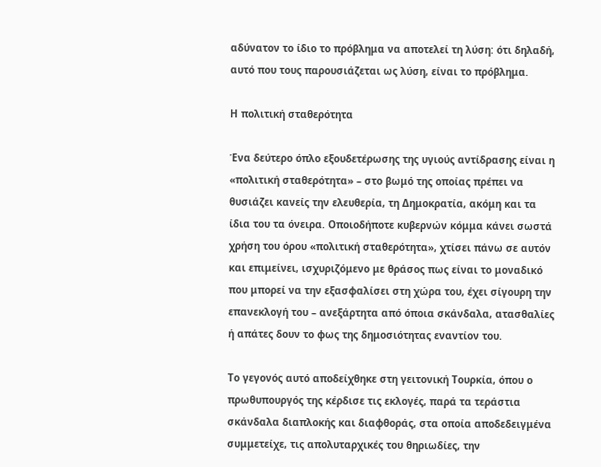αδύνατον το ίδιο το πρόβλημα να αποτελεί τη λύση: ότι δηλαδή, αυτό που τους παρουσιάζεται ως λύση, είναι το πρόβλημα.

Η πολιτική σταθερότητα

Ένα δεύτερο όπλο εξουδετέρωσης της υγιούς αντίδρασης είναι η «πολιτική σταθερότητα» – στο βωμό της οποίας πρέπει να θυσιάζει κανείς την ελευθερία, τη Δημοκρατία, ακόμη και τα ίδια του τα όνειρα. Οποιοδήποτε κυβερνών κόμμα κάνει σωστά χρήση του όρου «πολιτική σταθερότητα», χτίσει πάνω σε αυτόν και επιμείνει, ισχυριζόμενο με θράσος πως είναι το μοναδικό που μπορεί να την εξασφαλίσει στη χώρα του, έχει σίγουρη την επανεκλογή του – ανεξάρτητα από όποια σκάνδαλα, ατασθαλίες ή απάτες δουν το φως της δημοσιότητας εναντίον του.

Το γεγονός αυτό αποδείχθηκε στη γειτονική Τουρκία, όπου ο πρωθυπουργός της κέρδισε τις εκλογές, παρά τα τεράστια σκάνδαλα διαπλοκής και διαφθοράς, στα οποία αποδεδειγμένα συμμετείχε, τις απολυταρχικές του θηριωδίες, την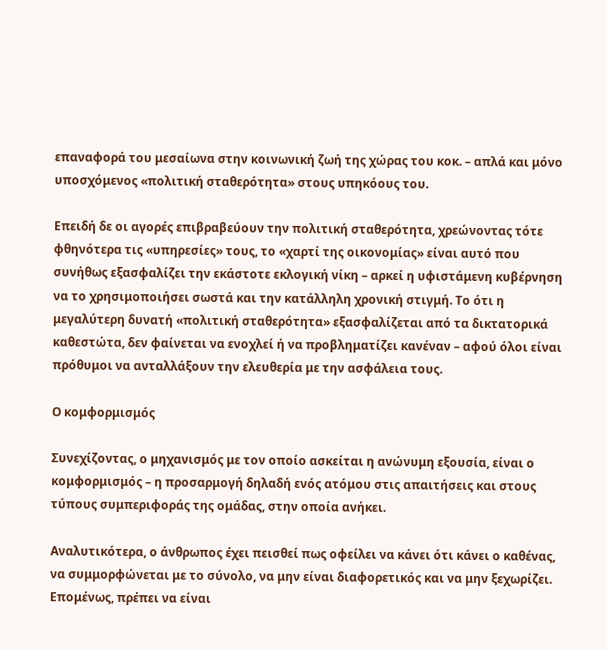επαναφορά του μεσαίωνα στην κοινωνική ζωή της χώρας του κοκ. – απλά και μόνο υποσχόμενος «πολιτική σταθερότητα» στους υπηκόους του.

Επειδή δε οι αγορές επιβραβεύουν την πολιτική σταθερότητα, χρεώνοντας τότε φθηνότερα τις «υπηρεσίες» τους, το «χαρτί της οικονομίας» είναι αυτό που συνήθως εξασφαλίζει την εκάστοτε εκλογική νίκη – αρκεί η υφιστάμενη κυβέρνηση να το χρησιμοποιήσει σωστά και την κατάλληλη χρονική στιγμή. Το ότι η μεγαλύτερη δυνατή «πολιτική σταθερότητα» εξασφαλίζεται από τα δικτατορικά καθεστώτα, δεν φαίνεται να ενοχλεί ή να προβληματίζει κανέναν – αφού όλοι είναι πρόθυμοι να ανταλλάξουν την ελευθερία με την ασφάλεια τους.

Ο κομφορμισμός

Συνεχίζοντας, ο μηχανισμός με τον οποίο ασκείται η ανώνυμη εξουσία, είναι ο κομφορμισμός – η προσαρμογή δηλαδή ενός ατόμου στις απαιτήσεις και στους τύπους συμπεριφοράς της ομάδας, στην οποία ανήκει.

Αναλυτικότερα, ο άνθρωπος έχει πεισθεί πως οφείλει να κάνει ότι κάνει ο καθένας, να συμμορφώνεται με το σύνολο, να μην είναι διαφορετικός και να μην ξεχωρίζει. Επομένως, πρέπει να είναι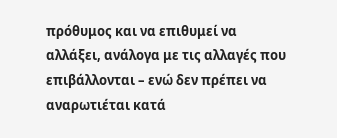πρόθυμος και να επιθυμεί να αλλάξει, ανάλογα με τις αλλαγές που επιβάλλονται – ενώ δεν πρέπει να αναρωτιέται κατά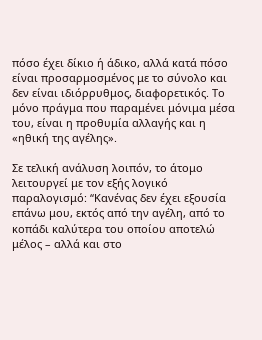πόσο έχει δίκιο ή άδικο, αλλά κατά πόσο είναι προσαρμοσμένος με το σύνολο και δεν είναι ιδιόρρυθμος, διαφορετικός. Το μόνο πράγμα που παραμένει μόνιμα μέσα του, είναι η προθυμία αλλαγής και η «ηθική της αγέλης».

Σε τελική ανάλυση λοιπόν, το άτομο λειτουργεί με τον εξής λογικό παραλογισμό: “Κανένας δεν έχει εξουσία επάνω μου, εκτός από την αγέλη, από το κοπάδι καλύτερα του οποίου αποτελώ μέλος – αλλά και στο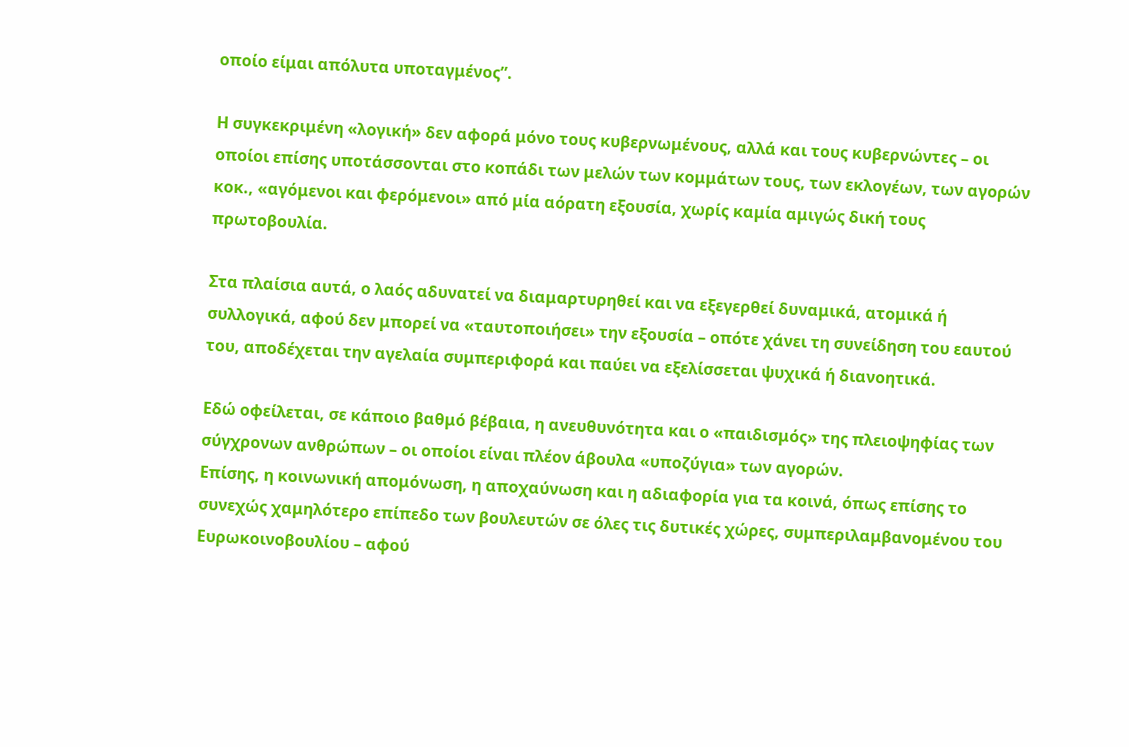οποίο είμαι απόλυτα υποταγμένος”.

Η συγκεκριμένη «λογική» δεν αφορά μόνο τους κυβερνωμένους, αλλά και τους κυβερνώντες – οι οποίοι επίσης υποτάσσονται στο κοπάδι των μελών των κομμάτων τους, των εκλογέων, των αγορών κοκ., «αγόμενοι και φερόμενοι» από μία αόρατη εξουσία, χωρίς καμία αμιγώς δική τους πρωτοβουλία.

Στα πλαίσια αυτά, ο λαός αδυνατεί να διαμαρτυρηθεί και να εξεγερθεί δυναμικά, ατομικά ή συλλογικά, αφού δεν μπορεί να «ταυτοποιήσει» την εξουσία – οπότε χάνει τη συνείδηση του εαυτού του, αποδέχεται την αγελαία συμπεριφορά και παύει να εξελίσσεται ψυχικά ή διανοητικά.

Εδώ οφείλεται, σε κάποιο βαθμό βέβαια, η ανευθυνότητα και ο «παιδισμός» της πλειοψηφίας των σύγχρονων ανθρώπων – οι οποίοι είναι πλέον άβουλα «υποζύγια» των αγορών.
Επίσης, η κοινωνική απομόνωση, η αποχαύνωση και η αδιαφορία για τα κοινά, όπως επίσης το συνεχώς χαμηλότερο επίπεδο των βουλευτών σε όλες τις δυτικές χώρες, συμπεριλαμβανομένου του Ευρωκοινοβουλίου – αφού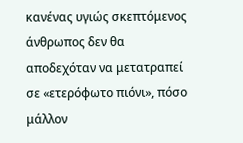κανένας υγιώς σκεπτόμενος άνθρωπος δεν θα αποδεχόταν να μετατραπεί σε «ετερόφωτο πιόνι», πόσο μάλλον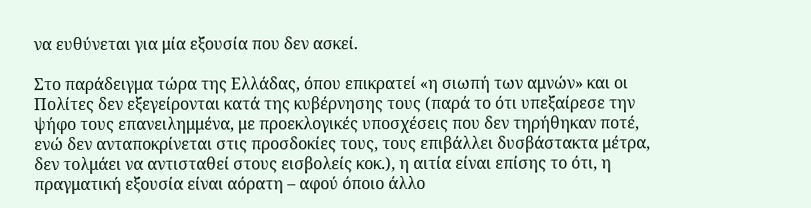να ευθύνεται για μία εξουσία που δεν ασκεί.

Στο παράδειγμα τώρα της Ελλάδας, όπου επικρατεί «η σιωπή των αμνών» και οι Πολίτες δεν εξεγείρονται κατά της κυβέρνησης τους (παρά το ότι υπεξαίρεσε την ψήφο τους επανειλημμένα, με προεκλογικές υποσχέσεις που δεν τηρήθηκαν ποτέ, ενώ δεν ανταποκρίνεται στις προσδοκίες τους, τους επιβάλλει δυσβάστακτα μέτρα, δεν τολμάει να αντισταθεί στους εισβολείς κοκ.), η αιτία είναι επίσης το ότι, η πραγματική εξουσία είναι αόρατη – αφού όποιο άλλο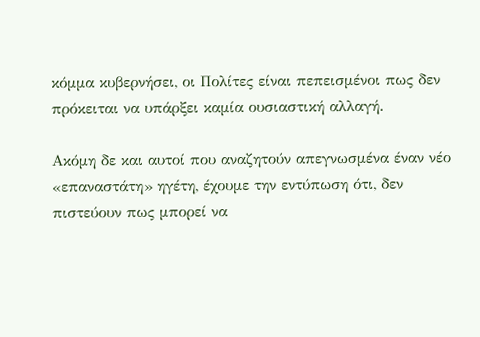κόμμα κυβερνήσει, οι Πολίτες είναι πεπεισμένοι πως δεν πρόκειται να υπάρξει καμία ουσιαστική αλλαγή.

Ακόμη δε και αυτοί που αναζητούν απεγνωσμένα έναν νέο «επαναστάτη» ηγέτη, έχουμε την εντύπωση ότι, δεν πιστεύουν πως μπορεί να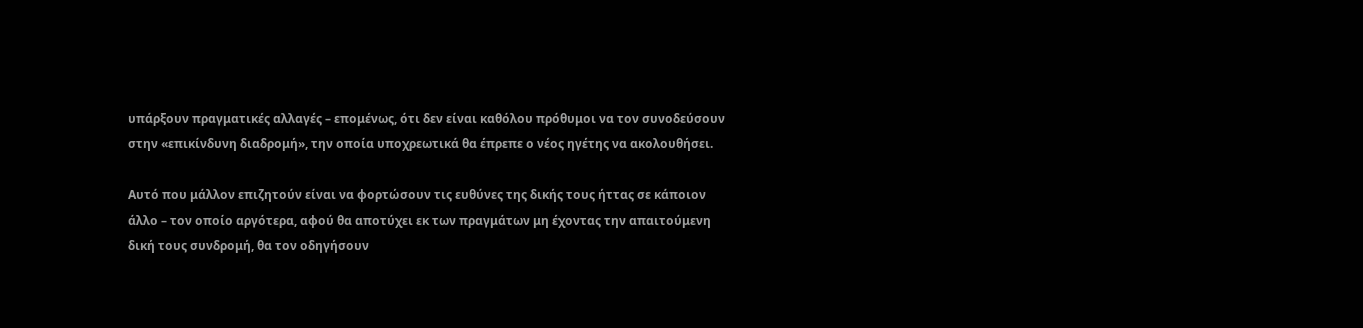υπάρξουν πραγματικές αλλαγές – επομένως, ότι δεν είναι καθόλου πρόθυμοι να τον συνοδεύσουν στην «επικίνδυνη διαδρομή», την οποία υποχρεωτικά θα έπρεπε ο νέος ηγέτης να ακολουθήσει.

Αυτό που μάλλον επιζητούν είναι να φορτώσουν τις ευθύνες της δικής τους ήττας σε κάποιον άλλο – τον οποίο αργότερα, αφού θα αποτύχει εκ των πραγμάτων μη έχοντας την απαιτούμενη δική τους συνδρομή, θα τον οδηγήσουν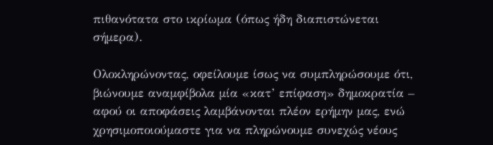πιθανότατα στο ικρίωμα (όπως ήδη διαπιστώνεται σήμερα).

Ολοκληρώνοντας, οφείλουμε ίσως να συμπληρώσουμε ότι, βιώνουμε αναμφίβολα μία «κατ’ επίφαση» δημοκρατία – αφού οι αποφάσεις λαμβάνονται πλέον ερήμην μας, ενώ χρησιμοποιούμαστε για να πληρώνουμε συνεχώς νέους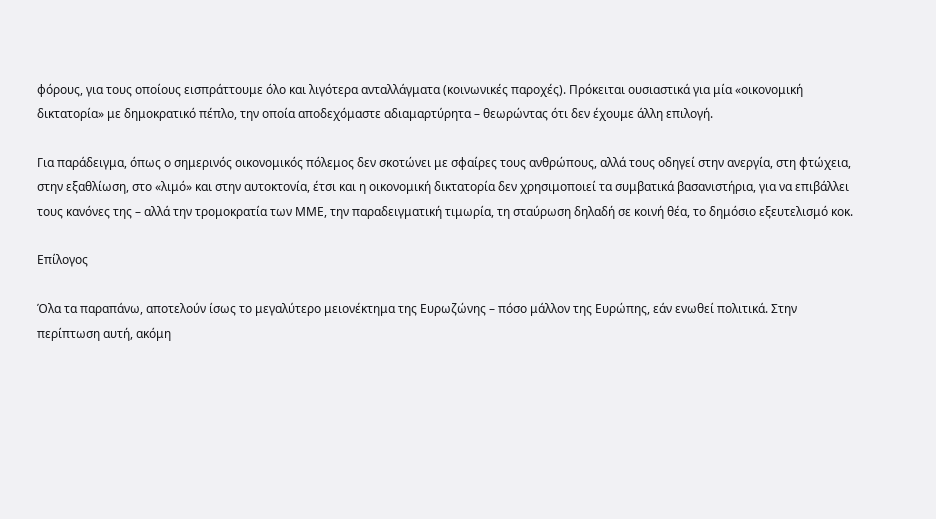φόρους, για τους οποίους εισπράττουμε όλο και λιγότερα ανταλλάγματα (κοινωνικές παροχές). Πρόκειται ουσιαστικά για μία «οικονομική δικτατορία» με δημοκρατικό πέπλο, την οποία αποδεχόμαστε αδιαμαρτύρητα – θεωρώντας ότι δεν έχουμε άλλη επιλογή.

Για παράδειγμα, όπως ο σημερινός οικονομικός πόλεμος δεν σκοτώνει με σφαίρες τους ανθρώπους, αλλά τους οδηγεί στην ανεργία, στη φτώχεια, στην εξαθλίωση, στο «λιμό» και στην αυτοκτονία, έτσι και η οικονομική δικτατορία δεν χρησιμοποιεί τα συμβατικά βασανιστήρια, για να επιβάλλει τους κανόνες της – αλλά την τρομοκρατία των ΜΜΕ, την παραδειγματική τιμωρία, τη σταύρωση δηλαδή σε κοινή θέα, το δημόσιο εξευτελισμό κοκ.

Επίλογος

Όλα τα παραπάνω, αποτελούν ίσως το μεγαλύτερο μειονέκτημα της Ευρωζώνης – πόσο μάλλον της Ευρώπης, εάν ενωθεί πολιτικά. Στην περίπτωση αυτή, ακόμη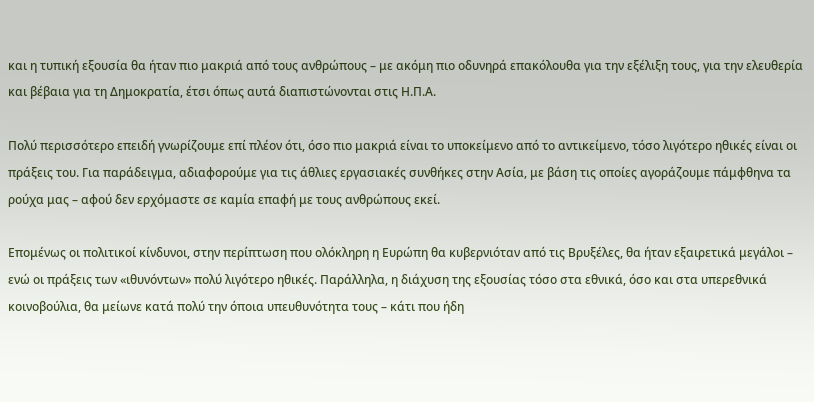και η τυπική εξουσία θα ήταν πιο μακριά από τους ανθρώπους – με ακόμη πιο οδυνηρά επακόλουθα για την εξέλιξη τους, για την ελευθερία και βέβαια για τη Δημοκρατία, έτσι όπως αυτά διαπιστώνονται στις Η.Π.Α.

Πολύ περισσότερο επειδή γνωρίζουμε επί πλέον ότι, όσο πιο μακριά είναι το υποκείμενο από το αντικείμενο, τόσο λιγότερο ηθικές είναι οι πράξεις του. Για παράδειγμα, αδιαφορούμε για τις άθλιες εργασιακές συνθήκες στην Ασία, με βάση τις οποίες αγοράζουμε πάμφθηνα τα ρούχα μας – αφού δεν ερχόμαστε σε καμία επαφή με τους ανθρώπους εκεί.

Επομένως οι πολιτικοί κίνδυνοι, στην περίπτωση που ολόκληρη η Ευρώπη θα κυβερνιόταν από τις Βρυξέλες, θα ήταν εξαιρετικά μεγάλοι – ενώ οι πράξεις των «ιθυνόντων» πολύ λιγότερο ηθικές. Παράλληλα, η διάχυση της εξουσίας τόσο στα εθνικά, όσο και στα υπερεθνικά κοινοβούλια, θα μείωνε κατά πολύ την όποια υπευθυνότητα τους – κάτι που ήδη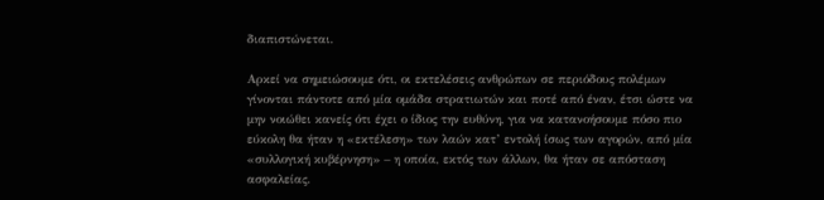διαπιστώνεται.

Αρκεί να σημειώσουμε ότι, οι εκτελέσεις ανθρώπων σε περιόδους πολέμων γίνονται πάντοτε από μία ομάδα στρατιωτών και ποτέ από έναν, έτσι ώστε να μην νοιώθει κανείς ότι έχει ο ίδιος την ευθύνη, για να κατανοήσουμε πόσο πιο εύκολη θα ήταν η «εκτέλεση» των λαών κατ’ εντολή ίσως των αγορών, από μία «συλλογική κυβέρνηση» – η οποία, εκτός των άλλων, θα ήταν σε απόσταση ασφαλείας.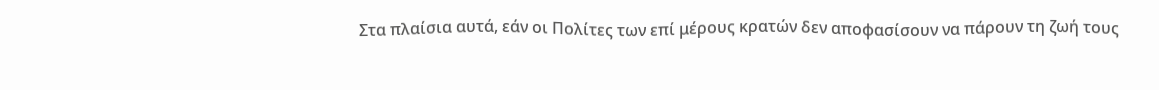Στα πλαίσια αυτά, εάν οι Πολίτες των επί μέρους κρατών δεν αποφασίσουν να πάρουν τη ζωή τους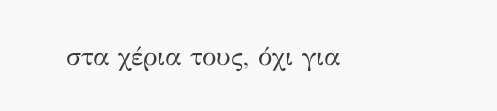στα χέρια τους, όχι για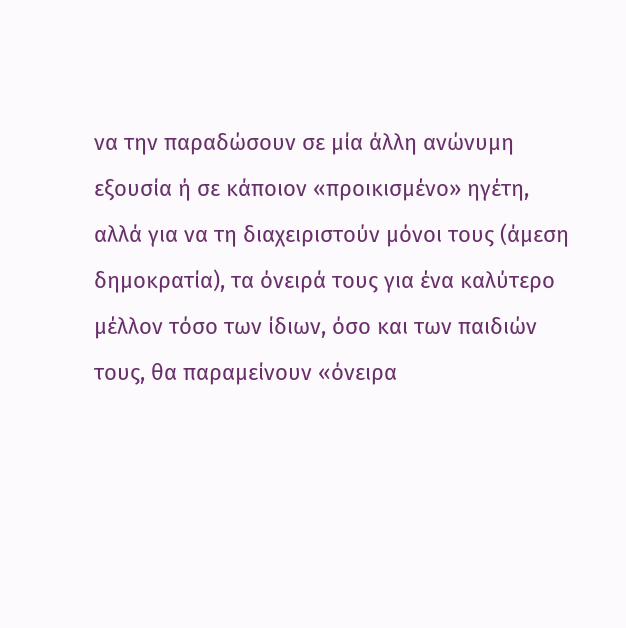να την παραδώσουν σε μία άλλη ανώνυμη εξουσία ή σε κάποιον «προικισμένο» ηγέτη, αλλά για να τη διαχειριστούν μόνοι τους (άμεση δημοκρατία), τα όνειρά τους για ένα καλύτερο μέλλον τόσο των ίδιων, όσο και των παιδιών τους, θα παραμείνουν «όνειρα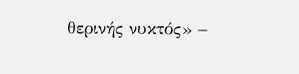θερινής νυκτός» –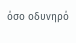όσο οδυνηρό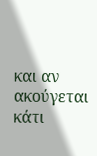και αν ακούγεται κάτι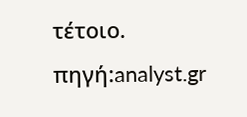τέτοιο.
πηγή:analyst.gr